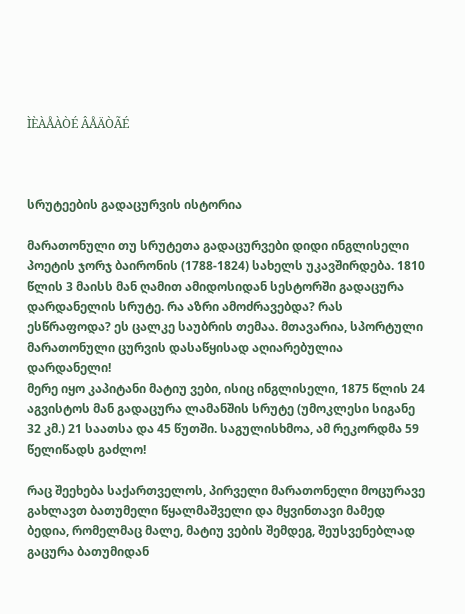ÌÈÀÅÀÒÉ ÂÅÄÒÃÉ



სრუტეების გადაცურვის ისტორია

მარათონული თუ სრუტეთა გადაცურვები დიდი ინგლისელი პოეტის ჯორჯ ბაირონის (1788-1824) სახელს უკავშირდება. 1810 წლის 3 მაისს მან ღამით ამიდოსიდან სესტორში გადაცურა დარდანელის სრუტე. რა აზრი ამოძრავებდა? რას ესწრაფოდა? ეს ცალკე საუბრის თემაა. მთავარია, სპორტული მარათონული ცურვის დასაწყისად აღიარებულია დარდანელი!
მერე იყო კაპიტანი მატიუ ვები, ისიც ინგლისელი, 1875 წლის 24 აგვისტოს მან გადაცურა ლამანშის სრუტე (უმოკლესი სიგანე 32 კმ.) 21 საათსა და 45 წუთში. საგულისხმოა, ამ რეკორდმა 59 წელიწადს გაძლო!

რაც შეეხება საქართველოს, პირველი მარათონელი მოცურავე გახლავთ ბათუმელი წყალმაშველი და მყვინთავი მამედ ბედია, რომელმაც მალე, მატიუ ვების შემდეგ, შეუსვენებლად გაცურა ბათუმიდან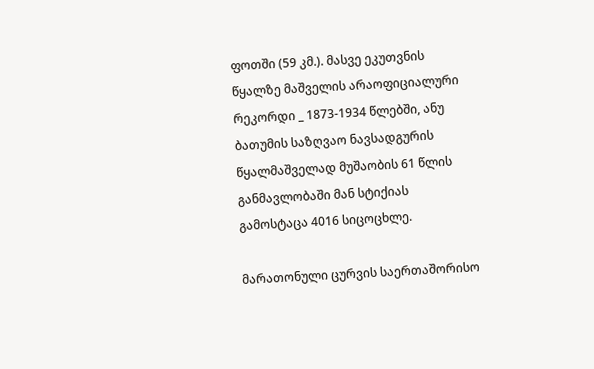ფოთში (59 კმ.). მასვე ეკუთვნის წყალზე მაშველის არაოფიციალური რეკორდი _ 1873-1934 წლებში, ანუ ბათუმის საზღვაო ნავსადგურის წყალმაშველად მუშაობის 61 წლის განმავლობაში მან სტიქიას გამოსტაცა 4016 სიცოცხლე.

მარათონული ცურვის საერთაშორისო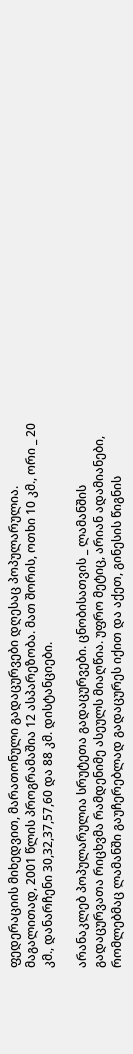ფედერაციის მიხედვით, მარათონული გადაცურვები დღესაც პოპულარულია. მაგალითად, 2001 წლის პროგრამაშია 12 ასპარეზობა. მათ შორის, ოთხი 10 კმ., ორი _ 20 კმ., დანარჩენი 30,32,37,57,60 და 88 კმ. დისტანციები.

არანაკლებ პოპულარულია სრუტეთა გადაცურვები. ცნობისათვის _ ლამანშის გადაცურვათა რიცხვმა რამდენიმე ასეულს მიაღწია. უფრო მეტიც, არიან ადამიანები, რომლებმაც ლამანში გაუჩერებლად გადაცურეს იქით და აქეთ, გინესის წიგნის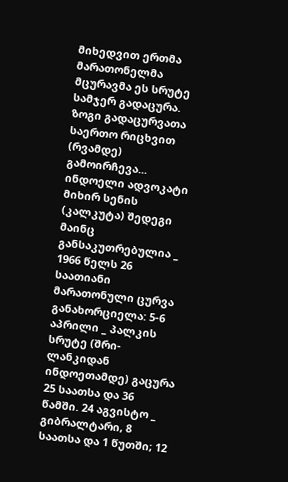მიხედვით ერთმა მარათონელმა მცურავმა ეს სრუტე სამჯერ გადაცურა. ზოგი გადაცურვათა საერთო რიცხვით (რვამდე) გამოირჩევა...
ინდოელი ადვოკატი მიხირ სენის (კალკუტა) შედეგი მაინც განსაკუთრებულია _ 1966 წელს 26 საათიანი მარათონული ცურვა განახორციელა: 5-6 აპრილი _ პალკის სრუტე (შრი-ლანკიდან ინდოეთამდე) გაცურა 25 საათსა და 36 წამში. 24 აგვისტო _ გიბრალტარი, 8 საათსა და 1 წუთში; 12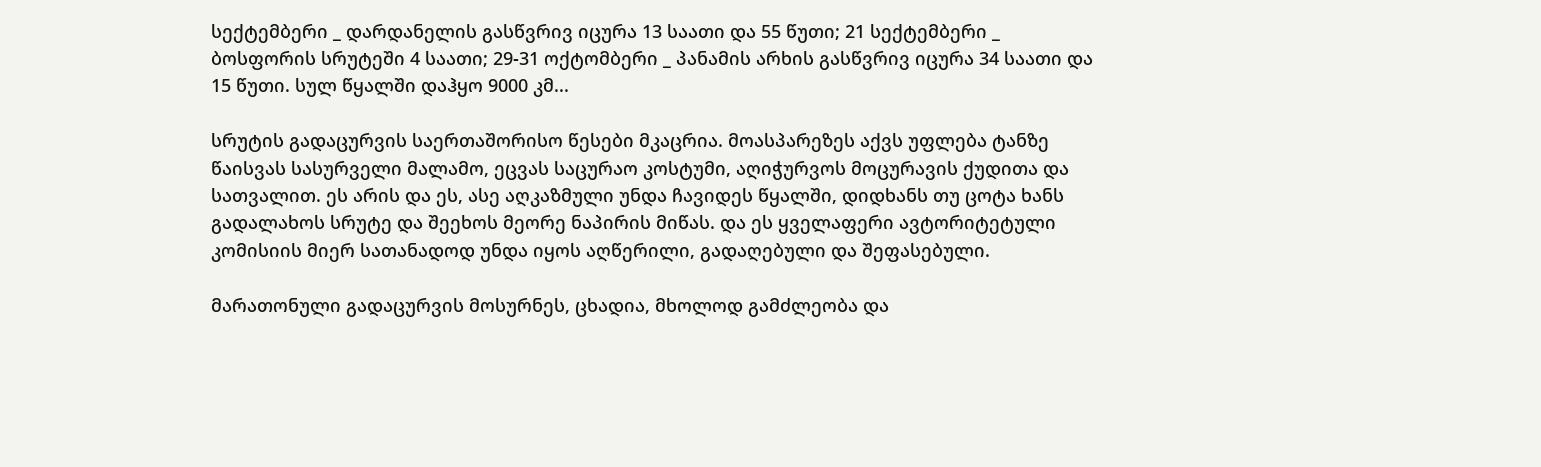სექტემბერი _ დარდანელის გასწვრივ იცურა 13 საათი და 55 წუთი; 21 სექტემბერი _ ბოსფორის სრუტეში 4 საათი; 29-31 ოქტომბერი _ პანამის არხის გასწვრივ იცურა 34 საათი და 15 წუთი. სულ წყალში დაჰყო 9000 კმ...

სრუტის გადაცურვის საერთაშორისო წესები მკაცრია. მოასპარეზეს აქვს უფლება ტანზე წაისვას სასურველი მალამო, ეცვას საცურაო კოსტუმი, აღიჭურვოს მოცურავის ქუდითა და სათვალით. ეს არის და ეს, ასე აღკაზმული უნდა ჩავიდეს წყალში, დიდხანს თუ ცოტა ხანს გადალახოს სრუტე და შეეხოს მეორე ნაპირის მიწას. და ეს ყველაფერი ავტორიტეტული კომისიის მიერ სათანადოდ უნდა იყოს აღწერილი, გადაღებული და შეფასებული.

მარათონული გადაცურვის მოსურნეს, ცხადია, მხოლოდ გამძლეობა და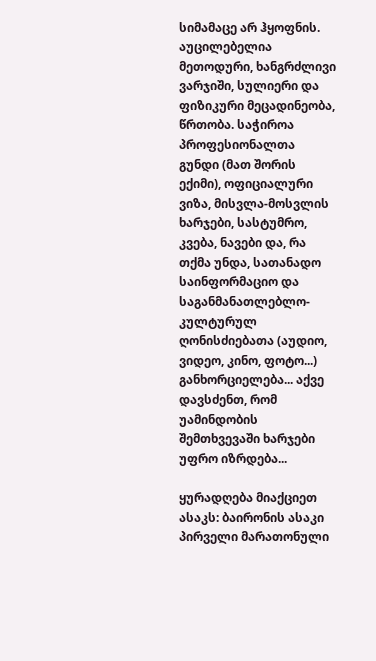სიმამაცე არ ჰყოფნის. აუცილებელია მეთოდური, ხანგრძლივი ვარჯიში, სულიერი და ფიზიკური მეცადინეობა, წრთობა. საჭიროა პროფესიონალთა გუნდი (მათ შორის ექიმი), ოფიციალური ვიზა, მისვლა-მოსვლის ხარჯები, სასტუმრო, კვება, ნავები და, რა თქმა უნდა, სათანადო საინფორმაციო და საგანმანათლებლო-კულტურულ ღონისძიებათა (აუდიო, ვიდეო, კინო, ფოტო...) განხორციელება... აქვე დავსძენთ, რომ უამინდობის შემთხვევაში ხარჯები უფრო იზრდება...

ყურადღება მიაქციეთ ასაკს: ბაირონის ასაკი პირველი მარათონული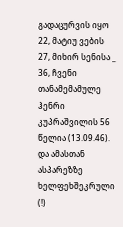გადაცურვის იყო 22, მატიუ ვების 27, მიხირ სენისა _ 36, ჩვენი თანამემამულე ჰენრი კუპრაშვილის 56 წელია (13.09.46). და ამასთან ასპარეზზე ხელფეხშეკრული (!)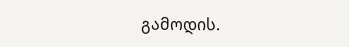გამოდის.